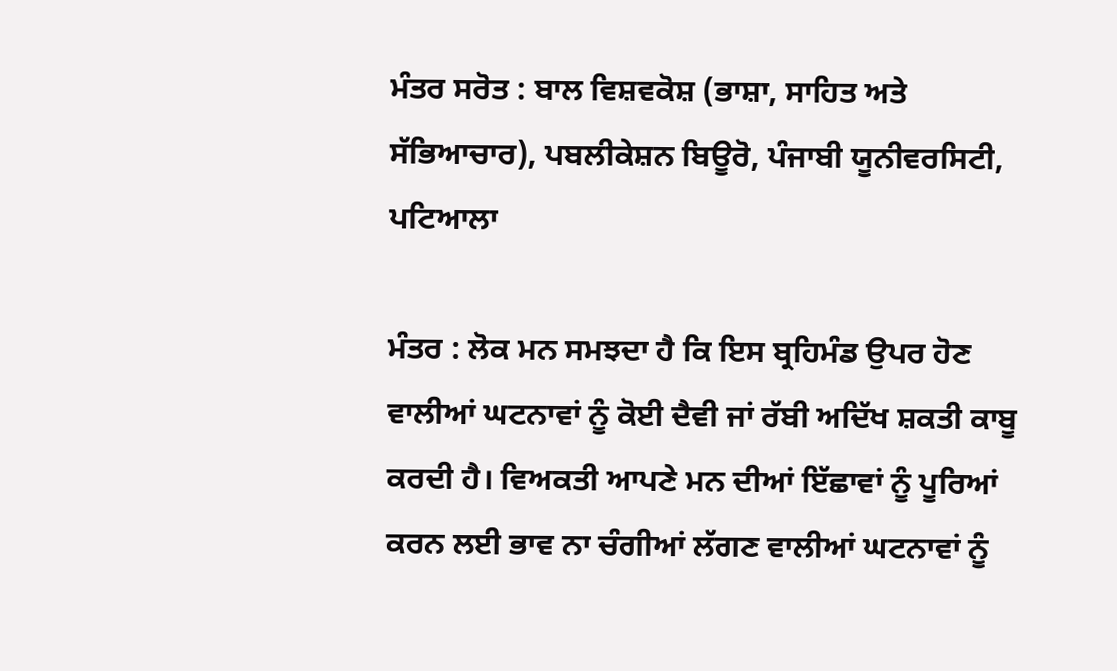ਮੰਤਰ ਸਰੋਤ : ਬਾਲ ਵਿਸ਼ਵਕੋਸ਼ (ਭਾਸ਼ਾ, ਸਾਹਿਤ ਅਤੇ ਸੱਭਿਆਚਾਰ), ਪਬਲੀਕੇਸ਼ਨ ਬਿਊਰੋ, ਪੰਜਾਬੀ ਯੂਨੀਵਰਸਿਟੀ, ਪਟਿਆਲਾ

ਮੰਤਰ : ਲੋਕ ਮਨ ਸਮਝਦਾ ਹੈ ਕਿ ਇਸ ਬ੍ਰਹਿਮੰਡ ਉਪਰ ਹੋਣ ਵਾਲੀਆਂ ਘਟਨਾਵਾਂ ਨੂੰ ਕੋਈ ਦੈਵੀ ਜਾਂ ਰੱਬੀ ਅਦਿੱਖ ਸ਼ਕਤੀ ਕਾਬੂ ਕਰਦੀ ਹੈ। ਵਿਅਕਤੀ ਆਪਣੇ ਮਨ ਦੀਆਂ ਇੱਛਾਵਾਂ ਨੂੰ ਪੂਰਿਆਂ ਕਰਨ ਲਈ ਭਾਵ ਨਾ ਚੰਗੀਆਂ ਲੱਗਣ ਵਾਲੀਆਂ ਘਟਨਾਵਾਂ ਨੂੰ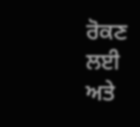ਰੋਕਣ ਲਈ ਅਤੇ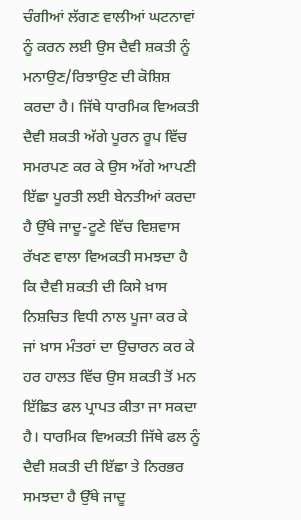ਚੰਗੀਆਂ ਲੱਗਣ ਵਾਲੀਆਂ ਘਟਨਾਵਾਂ ਨੂੰ ਕਰਨ ਲਈ ਉਸ ਦੈਵੀ ਸ਼ਕਤੀ ਨੂੰ ਮਨਾਉਣ/ਰਿਝਾਉਣ ਦੀ ਕੋਸ਼ਿਸ਼ ਕਰਦਾ ਹੈ। ਜਿੱਥੇ ਧਾਰਮਿਕ ਵਿਅਕਤੀ ਦੈਵੀ ਸ਼ਕਤੀ ਅੱਗੇ ਪੂਰਨ ਰੂਪ ਵਿੱਚ ਸਮਰਪਣ ਕਰ ਕੇ ਉਸ ਅੱਗੇ ਆਪਣੀ ਇੱਛਾ ਪੂਰਤੀ ਲਈ ਬੇਨਤੀਆਂ ਕਰਦਾ ਹੈ ਉੱਥੇ ਜਾਦੂ-ਟੂਣੇ ਵਿੱਚ ਵਿਸ਼ਵਾਸ ਰੱਖਣ ਵਾਲਾ ਵਿਅਕਤੀ ਸਮਝਦਾ ਹੈ ਕਿ ਦੈਵੀ ਸ਼ਕਤੀ ਦੀ ਕਿਸੇ ਖ਼ਾਸ ਨਿਸ਼ਚਿਤ ਵਿਧੀ ਨਾਲ ਪੂਜਾ ਕਰ ਕੇ ਜਾਂ ਖ਼ਾਸ ਮੰਤਰਾਂ ਦਾ ਉਚਾਰਨ ਕਰ ਕੇ ਹਰ ਹਾਲਤ ਵਿੱਚ ਉਸ ਸ਼ਕਤੀ ਤੋਂ ਮਨ ਇੱਛਿਤ ਫਲ ਪ੍ਰਾਪਤ ਕੀਤਾ ਜਾ ਸਕਦਾ ਹੈ। ਧਾਰਮਿਕ ਵਿਅਕਤੀ ਜਿੱਥੇ ਫਲ ਨੂੰ ਦੈਵੀ ਸ਼ਕਤੀ ਦੀ ਇੱਛਾ ਤੇ ਨਿਰਭਰ ਸਮਝਦਾ ਹੈ ਉੱਥੇ ਜਾਦੂ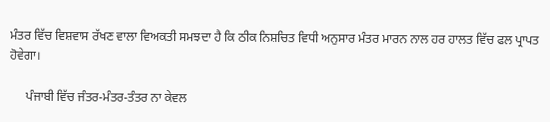ਮੰਤਰ ਵਿੱਚ ਵਿਸ਼ਵਾਸ ਰੱਖਣ ਵਾਲਾ ਵਿਅਕਤੀ ਸਮਝਦਾ ਹੈ ਕਿ ਠੀਕ ਨਿਸ਼ਚਿਤ ਵਿਧੀ ਅਨੁਸਾਰ ਮੰਤਰ ਮਾਰਨ ਨਾਲ ਹਰ ਹਾਲਤ ਵਿੱਚ ਫਲ ਪ੍ਰਾਪਤ ਹੋਵੇਗਾ।

     ਪੰਜਾਬੀ ਵਿੱਚ ਜੰਤਰ-ਮੰਤਰ-ਤੰਤਰ ਨਾ ਕੇਵਲ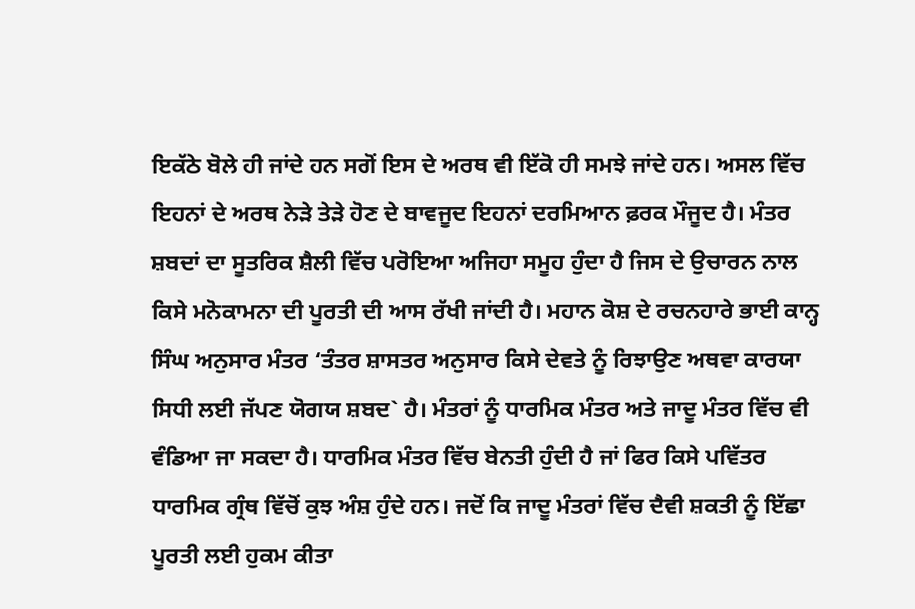ਇਕੱਠੇ ਬੋਲੇ ਹੀ ਜਾਂਦੇ ਹਨ ਸਗੋਂ ਇਸ ਦੇ ਅਰਥ ਵੀ ਇੱਕੋ ਹੀ ਸਮਝੇ ਜਾਂਦੇ ਹਨ। ਅਸਲ ਵਿੱਚ ਇਹਨਾਂ ਦੇ ਅਰਥ ਨੇੜੇ ਤੇੜੇ ਹੋਣ ਦੇ ਬਾਵਜੂਦ ਇਹਨਾਂ ਦਰਮਿਆਨ ਫ਼ਰਕ ਮੌਜੂਦ ਹੈ। ਮੰਤਰ ਸ਼ਬਦਾਂ ਦਾ ਸੂਤਰਿਕ ਸ਼ੈਲੀ ਵਿੱਚ ਪਰੋਇਆ ਅਜਿਹਾ ਸਮੂਹ ਹੁੰਦਾ ਹੈ ਜਿਸ ਦੇ ਉਚਾਰਨ ਨਾਲ ਕਿਸੇ ਮਨੋਕਾਮਨਾ ਦੀ ਪੂਰਤੀ ਦੀ ਆਸ ਰੱਖੀ ਜਾਂਦੀ ਹੈ। ਮਹਾਨ ਕੋਸ਼ ਦੇ ਰਚਨਹਾਰੇ ਭਾਈ ਕਾਨ੍ਹ ਸਿੰਘ ਅਨੁਸਾਰ ਮੰਤਰ ‘ਤੰਤਰ ਸ਼ਾਸਤਰ ਅਨੁਸਾਰ ਕਿਸੇ ਦੇਵਤੇ ਨੂੰ ਰਿਝਾਉਣ ਅਥਵਾ ਕਾਰਯਾ ਸਿਧੀ ਲਈ ਜੱਪਣ ਯੋਗਯ ਸ਼ਬਦ` ਹੈ। ਮੰਤਰਾਂ ਨੂੰ ਧਾਰਮਿਕ ਮੰਤਰ ਅਤੇ ਜਾਦੂ ਮੰਤਰ ਵਿੱਚ ਵੀ ਵੰਡਿਆ ਜਾ ਸਕਦਾ ਹੈ। ਧਾਰਮਿਕ ਮੰਤਰ ਵਿੱਚ ਬੇਨਤੀ ਹੁੰਦੀ ਹੈ ਜਾਂ ਫਿਰ ਕਿਸੇ ਪਵਿੱਤਰ ਧਾਰਮਿਕ ਗ੍ਰੰਥ ਵਿੱਚੋਂ ਕੁਝ ਅੰਸ਼ ਹੁੰਦੇ ਹਨ। ਜਦੋਂ ਕਿ ਜਾਦੂ ਮੰਤਰਾਂ ਵਿੱਚ ਦੈਵੀ ਸ਼ਕਤੀ ਨੂੰ ਇੱਛਾ ਪੂਰਤੀ ਲਈ ਹੁਕਮ ਕੀਤਾ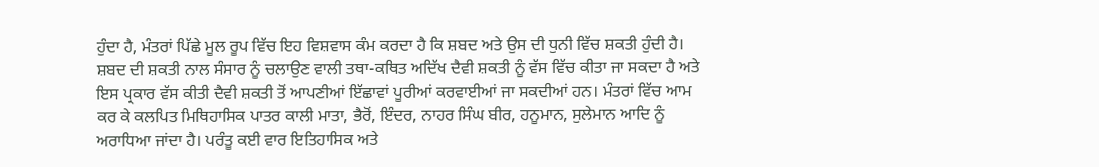ਹੁੰਦਾ ਹੈ, ਮੰਤਰਾਂ ਪਿੱਛੇ ਮੂਲ ਰੂਪ ਵਿੱਚ ਇਹ ਵਿਸ਼ਵਾਸ ਕੰਮ ਕਰਦਾ ਹੈ ਕਿ ਸ਼ਬਦ ਅਤੇ ਉਸ ਦੀ ਧੁਨੀ ਵਿੱਚ ਸ਼ਕਤੀ ਹੁੰਦੀ ਹੈ। ਸ਼ਬਦ ਦੀ ਸ਼ਕਤੀ ਨਾਲ ਸੰਸਾਰ ਨੂੰ ਚਲਾਉਣ ਵਾਲੀ ਤਥਾ-ਕਥਿਤ ਅਦਿੱਖ ਦੈਵੀ ਸ਼ਕਤੀ ਨੂੰ ਵੱਸ ਵਿੱਚ ਕੀਤਾ ਜਾ ਸਕਦਾ ਹੈ ਅਤੇ ਇਸ ਪ੍ਰਕਾਰ ਵੱਸ ਕੀਤੀ ਦੈਵੀ ਸ਼ਕਤੀ ਤੋਂ ਆਪਣੀਆਂ ਇੱਛਾਵਾਂ ਪੂਰੀਆਂ ਕਰਵਾਈਆਂ ਜਾ ਸਕਦੀਆਂ ਹਨ। ਮੰਤਰਾਂ ਵਿੱਚ ਆਮ ਕਰ ਕੇ ਕਲਪਿਤ ਮਿਥਿਹਾਸਿਕ ਪਾਤਰ ਕਾਲੀ ਮਾਤਾ, ਭੈਰੋਂ, ਇੰਦਰ, ਨਾਹਰ ਸਿੰਘ ਬੀਰ, ਹਨੂਮਾਨ, ਸੁਲੇਮਾਨ ਆਦਿ ਨੂੰ ਅਰਾਧਿਆ ਜਾਂਦਾ ਹੈ। ਪਰੰਤੂ ਕਈ ਵਾਰ ਇਤਿਹਾਸਿਕ ਅਤੇ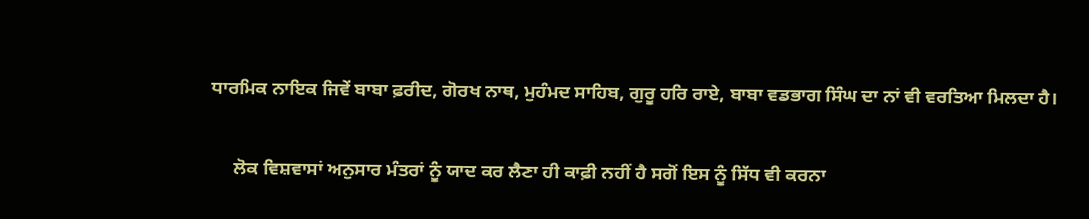ਧਾਰਮਿਕ ਨਾਇਕ ਜਿਵੇਂ ਬਾਬਾ ਫ਼ਰੀਦ, ਗੋਰਖ ਨਾਥ, ਮੁਹੰਮਦ ਸਾਹਿਬ, ਗੁਰੂ ਹਰਿ ਰਾਏ, ਬਾਬਾ ਵਡਭਾਗ ਸਿੰਘ ਦਾ ਨਾਂ ਵੀ ਵਰਤਿਆ ਮਿਲਦਾ ਹੈ।

     ਲੋਕ ਵਿਸ਼ਵਾਸਾਂ ਅਨੁਸਾਰ ਮੰਤਰਾਂ ਨੂੰ ਯਾਦ ਕਰ ਲੈਣਾ ਹੀ ਕਾਫ਼ੀ ਨਹੀਂ ਹੈ ਸਗੋਂ ਇਸ ਨੂੰ ਸਿੱਧ ਵੀ ਕਰਨਾ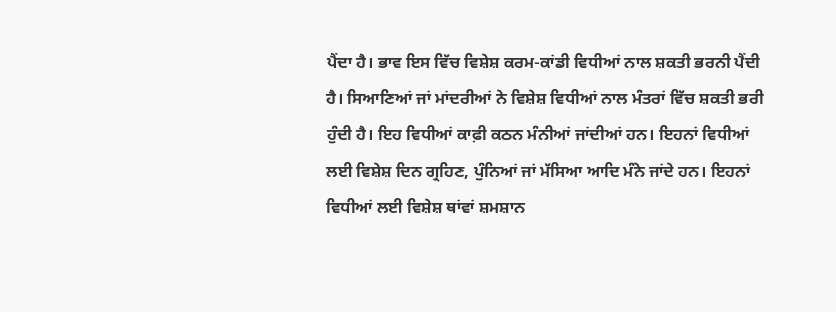ਪੈਂਦਾ ਹੈ। ਭਾਵ ਇਸ ਵਿੱਚ ਵਿਸ਼ੇਸ਼ ਕਰਮ-ਕਾਂਡੀ ਵਿਧੀਆਂ ਨਾਲ ਸ਼ਕਤੀ ਭਰਨੀ ਪੈਂਦੀ ਹੈ। ਸਿਆਣਿਆਂ ਜਾਂ ਮਾਂਦਰੀਆਂ ਨੇ ਵਿਸ਼ੇਸ਼ ਵਿਧੀਆਂ ਨਾਲ ਮੰਤਰਾਂ ਵਿੱਚ ਸ਼ਕਤੀ ਭਰੀ ਹੁੰਦੀ ਹੈ। ਇਹ ਵਿਧੀਆਂ ਕਾਫ਼ੀ ਕਠਨ ਮੰਨੀਆਂ ਜਾਂਦੀਆਂ ਹਨ। ਇਹਨਾਂ ਵਿਧੀਆਂ ਲਈ ਵਿਸ਼ੇਸ਼ ਦਿਨ ਗ੍ਰਹਿਣ, ਪੁੰਨਿਆਂ ਜਾਂ ਮੱਸਿਆ ਆਦਿ ਮੰਨੇ ਜਾਂਦੇ ਹਨ। ਇਹਨਾਂ ਵਿਧੀਆਂ ਲਈ ਵਿਸ਼ੇਸ਼ ਥਾਂਵਾਂ ਸ਼ਮਸ਼ਾਨ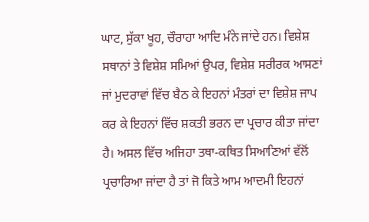ਘਾਟ, ਸੁੱਕਾ ਖੂਹ, ਚੌਰਾਹਾ ਆਦਿ ਮੰਨੇ ਜਾਂਦੇ ਹਨ। ਵਿਸ਼ੇਸ਼ ਸਥਾਨਾਂ ਤੇ ਵਿਸ਼ੇਸ਼ ਸਮਿਆਂ ਉਪਰ, ਵਿਸ਼ੇਸ਼ ਸਰੀਰਕ ਆਸਣਾਂ ਜਾਂ ਮੁਦਰਾਵਾਂ ਵਿੱਚ ਬੈਠ ਕੇ ਇਹਨਾਂ ਮੰਤਰਾਂ ਦਾ ਵਿਸ਼ੇਸ਼ ਜਾਪ ਕਰ ਕੇ ਇਹਨਾਂ ਵਿੱਚ ਸ਼ਕਤੀ ਭਰਨ ਦਾ ਪ੍ਰਚਾਰ ਕੀਤਾ ਜਾਂਦਾ ਹੈ। ਅਸਲ ਵਿੱਚ ਅਜਿਹਾ ਤਥਾ-ਕਥਿਤ ਸਿਆਣਿਆਂ ਵੱਲੋਂ ਪ੍ਰਚਾਰਿਆ ਜਾਂਦਾ ਹੈ ਤਾਂ ਜੋ ਕਿਤੇ ਆਮ ਆਦਮੀ ਇਹਨਾਂ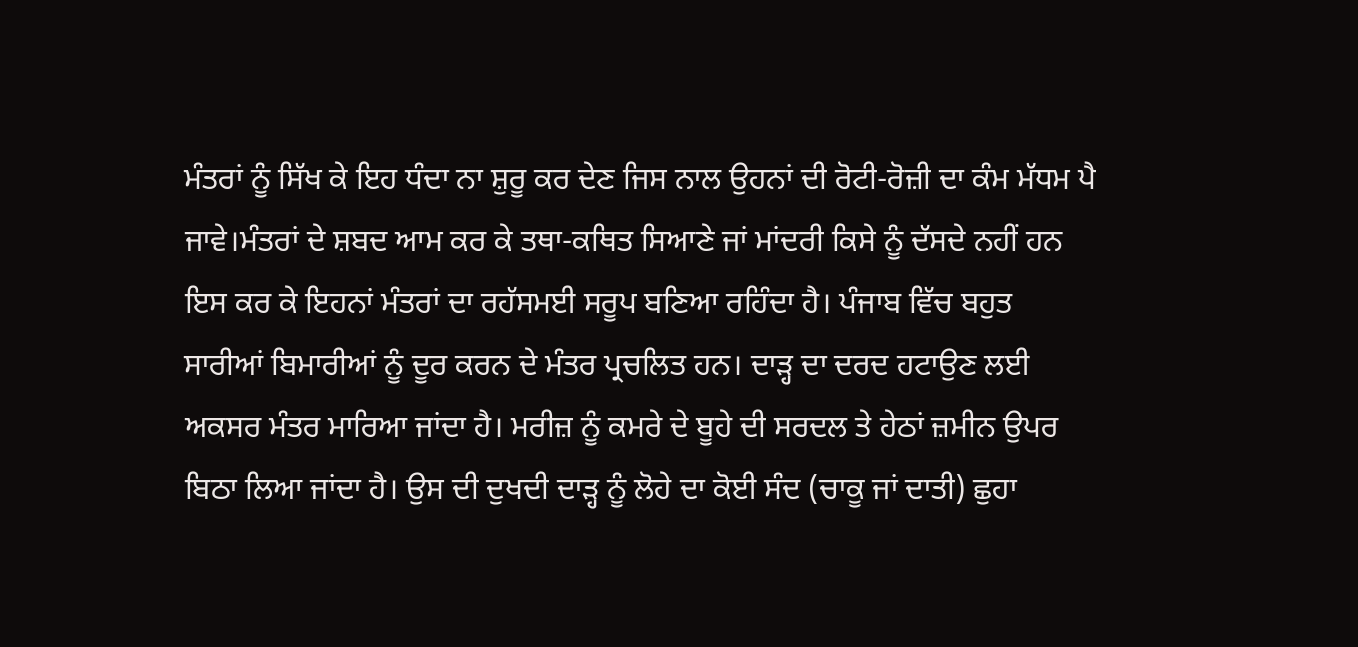ਮੰਤਰਾਂ ਨੂੰ ਸਿੱਖ ਕੇ ਇਹ ਧੰਦਾ ਨਾ ਸ਼ੁਰੂ ਕਰ ਦੇਣ ਜਿਸ ਨਾਲ ਉਹਨਾਂ ਦੀ ਰੋਟੀ-ਰੋਜ਼ੀ ਦਾ ਕੰਮ ਮੱਧਮ ਪੈ ਜਾਵੇ।ਮੰਤਰਾਂ ਦੇ ਸ਼ਬਦ ਆਮ ਕਰ ਕੇ ਤਥਾ-ਕਥਿਤ ਸਿਆਣੇ ਜਾਂ ਮਾਂਦਰੀ ਕਿਸੇ ਨੂੰ ਦੱਸਦੇ ਨਹੀਂ ਹਨ ਇਸ ਕਰ ਕੇ ਇਹਨਾਂ ਮੰਤਰਾਂ ਦਾ ਰਹੱਸਮਈ ਸਰੂਪ ਬਣਿਆ ਰਹਿੰਦਾ ਹੈ। ਪੰਜਾਬ ਵਿੱਚ ਬਹੁਤ ਸਾਰੀਆਂ ਬਿਮਾਰੀਆਂ ਨੂੰ ਦੂਰ ਕਰਨ ਦੇ ਮੰਤਰ ਪ੍ਰਚਲਿਤ ਹਨ। ਦਾੜ੍ਹ ਦਾ ਦਰਦ ਹਟਾਉਣ ਲਈ ਅਕਸਰ ਮੰਤਰ ਮਾਰਿਆ ਜਾਂਦਾ ਹੈ। ਮਰੀਜ਼ ਨੂੰ ਕਮਰੇ ਦੇ ਬੂਹੇ ਦੀ ਸਰਦਲ ਤੇ ਹੇਠਾਂ ਜ਼ਮੀਨ ਉਪਰ ਬਿਠਾ ਲਿਆ ਜਾਂਦਾ ਹੈ। ਉਸ ਦੀ ਦੁਖਦੀ ਦਾੜ੍ਹ ਨੂੰ ਲੋਹੇ ਦਾ ਕੋਈ ਸੰਦ (ਚਾਕੂ ਜਾਂ ਦਾਤੀ) ਛੁਹਾ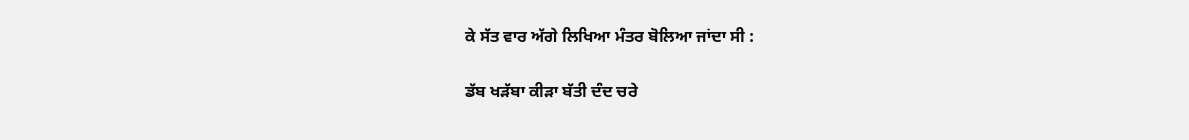ਕੇ ਸੱਤ ਵਾਰ ਅੱਗੇ ਲਿਖਿਆ ਮੰਤਰ ਬੋਲਿਆ ਜਾਂਦਾ ਸੀ :

ਡੱਬ ਖੜੱਬਾ ਕੀੜਾ ਬੱਤੀ ਦੰਦ ਚਰੇ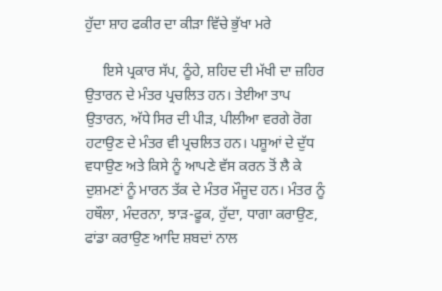ਹੁੱਦਾ ਸ਼ਾਹ ਫਕੀਰ ਦਾ ਕੀੜਾ ਵਿੱਚੇ ਭੁੱਖਾ ਮਰੇ

     ਇਸੇ ਪ੍ਰਕਾਰ ਸੱਪ, ਠੂੰਹੇ, ਸ਼ਹਿਦ ਦੀ ਮੱਖੀ ਦਾ ਜ਼ਹਿਰ ਉਤਾਰਨ ਦੇ ਮੰਤਰ ਪ੍ਰਚਲਿਤ ਹਨ। ਤੇਈਆ ਤਾਪ ਉਤਾਰਨ, ਅੱਧੇ ਸਿਰ ਦੀ ਪੀੜ, ਪੀਲੀਆ ਵਰਗੇ ਰੋਗ ਹਟਾਉਣ ਦੇ ਮੰਤਰ ਵੀ ਪ੍ਰਚਲਿਤ ਹਨ। ਪਸ਼ੂਆਂ ਦੇ ਦੁੱਧ ਵਧਾਉਣ ਅਤੇ ਕਿਸੇ ਨੂੰ ਆਪਣੇ ਵੱਸ ਕਰਨ ਤੋਂ ਲੈ ਕੇ ਦੁਸ਼ਮਣਾਂ ਨੂੰ ਮਾਰਨ ਤੱਕ ਦੇ ਮੰਤਰ ਮੌਜੂਦ ਹਨ। ਮੰਤਰ ਨੂੰ ਹਥੌਲਾ, ਮੰਦਰਨਾ, ਝਾੜ-ਫੂਕ, ਹੁੱਦਾ, ਧਾਗਾ ਕਰਾਉਣ, ਫਾਂਡਾ ਕਰਾਉਣ ਆਦਿ ਸ਼ਬਦਾਂ ਨਾਲ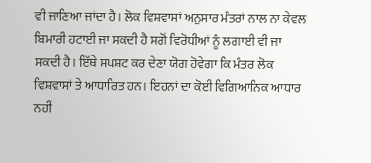ਵੀ ਜਾਣਿਆ ਜਾਂਦਾ ਹੈ। ਲੋਕ ਵਿਸ਼ਵਾਸਾਂ ਅਨੁਸਾਰ ਮੰਤਰਾਂ ਨਾਲ ਨਾ ਕੇਵਲ ਬਿਮਾਰੀ ਹਟਾਈ ਜਾ ਸਕਦੀ ਹੈ ਸਗੋਂ ਵਿਰੋਧੀਆਂ ਨੂੰ ਲਗਾਈ ਵੀ ਜਾ ਸਕਦੀ ਹੈ। ਇੱਥੇ ਸਪਸ਼ਟ ਕਰ ਦੇਣਾ ਯੋਗ ਹੋਵੇਗਾ ਕਿ ਮੰਤਰ ਲੋਕ ਵਿਸ਼ਵਾਸਾਂ ਤੇ ਆਧਾਰਿਤ ਹਨ। ਇਹਨਾਂ ਦਾ ਕੋਈ ਵਿਗਿਆਨਿਕ ਆਧਾਰ ਨਹੀਂ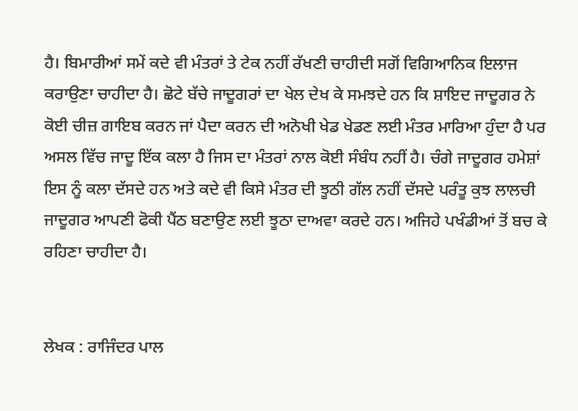ਹੈ। ਬਿਮਾਰੀਆਂ ਸਮੇਂ ਕਦੇ ਵੀ ਮੰਤਰਾਂ ਤੇ ਟੇਕ ਨਹੀਂ ਰੱਖਣੀ ਚਾਹੀਦੀ ਸਗੋਂ ਵਿਗਿਆਨਿਕ ਇਲਾਜ ਕਰਾਉਣਾ ਚਾਹੀਦਾ ਹੈ। ਛੋਟੇ ਬੱਚੇ ਜਾਦੂਗਰਾਂ ਦਾ ਖੇਲ ਦੇਖ ਕੇ ਸਮਝਦੇ ਹਨ ਕਿ ਸ਼ਾਇਦ ਜਾਦੂਗਰ ਨੇ ਕੋਈ ਚੀਜ਼ ਗਾਇਬ ਕਰਨ ਜਾਂ ਪੈਦਾ ਕਰਨ ਦੀ ਅਨੋਖੀ ਖੇਡ ਖੇਡਣ ਲਈ ਮੰਤਰ ਮਾਰਿਆ ਹੁੰਦਾ ਹੈ ਪਰ ਅਸਲ ਵਿੱਚ ਜਾਦੂ ਇੱਕ ਕਲਾ ਹੈ ਜਿਸ ਦਾ ਮੰਤਰਾਂ ਨਾਲ ਕੋਈ ਸੰਬੰਧ ਨਹੀਂ ਹੈ। ਚੰਗੇ ਜਾਦੂਗਰ ਹਮੇਸ਼ਾਂ ਇਸ ਨੂੰ ਕਲਾ ਦੱਸਦੇ ਹਨ ਅਤੇ ਕਦੇ ਵੀ ਕਿਸੇ ਮੰਤਰ ਦੀ ਝੂਠੀ ਗੱਲ ਨਹੀਂ ਦੱਸਦੇ ਪਰੰਤੂ ਕੁਝ ਲਾਲਚੀ ਜਾਦੂਗਰ ਆਪਣੀ ਫੋਕੀ ਪੈਂਠ ਬਣਾਉਣ ਲਈ ਝੂਠਾ ਦਾਅਵਾ ਕਰਦੇ ਹਨ। ਅਜਿਹੇ ਪਖੰਡੀਆਂ ਤੋਂ ਬਚ ਕੇ ਰਹਿਣਾ ਚਾਹੀਦਾ ਹੈ।


ਲੇਖਕ : ਰਾਜਿੰਦਰ ਪਾਲ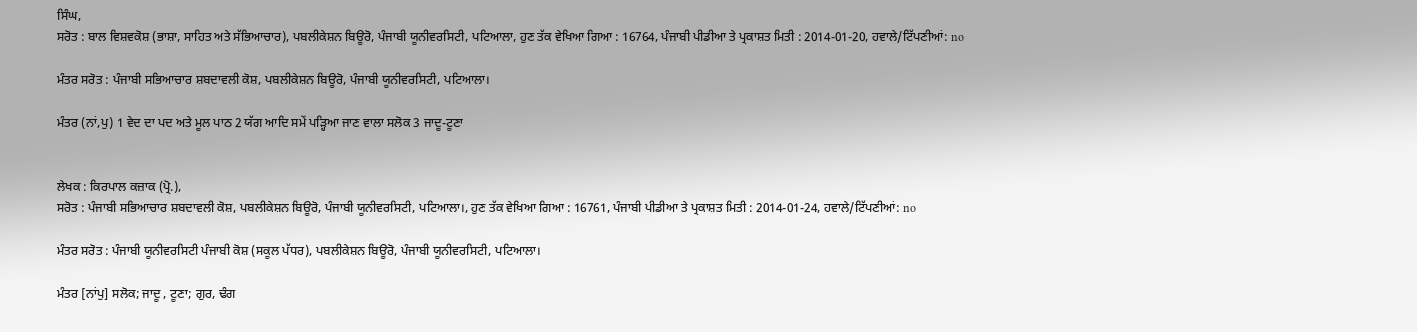ਸਿੰਘ,
ਸਰੋਤ : ਬਾਲ ਵਿਸ਼ਵਕੋਸ਼ (ਭਾਸ਼ਾ, ਸਾਹਿਤ ਅਤੇ ਸੱਭਿਆਚਾਰ), ਪਬਲੀਕੇਸ਼ਨ ਬਿਊਰੋ, ਪੰਜਾਬੀ ਯੂਨੀਵਰਸਿਟੀ, ਪਟਿਆਲਾ, ਹੁਣ ਤੱਕ ਵੇਖਿਆ ਗਿਆ : 16764, ਪੰਜਾਬੀ ਪੀਡੀਆ ਤੇ ਪ੍ਰਕਾਸ਼ਤ ਮਿਤੀ : 2014-01-20, ਹਵਾਲੇ/ਟਿੱਪਣੀਆਂ: no

ਮੰਤਰ ਸਰੋਤ : ਪੰਜਾਬੀ ਸਭਿਆਚਾਰ ਸ਼ਬਦਾਵਲੀ ਕੋਸ਼, ਪਬਲੀਕੇਸ਼ਨ ਬਿਊਰੋ, ਪੰਜਾਬੀ ਯੂਨੀਵਰਸਿਟੀ, ਪਟਿਆਲਾ।

ਮੰਤਰ (ਨਾਂ,ਪੁ) 1 ਵੇਦ ਦਾ ਪਦ ਅਤੇ ਮੂਲ ਪਾਠ 2 ਯੱਗ ਆਦਿ ਸਮੇਂ ਪੜ੍ਹਿਆ ਜਾਣ ਵਾਲਾ ਸਲੋਕ 3 ਜਾਦੂ-ਟੂਣਾ


ਲੇਖਕ : ਕਿਰਪਾਲ ਕਜ਼ਾਕ (ਪ੍ਰੋ.),
ਸਰੋਤ : ਪੰਜਾਬੀ ਸਭਿਆਚਾਰ ਸ਼ਬਦਾਵਲੀ ਕੋਸ਼, ਪਬਲੀਕੇਸ਼ਨ ਬਿਊਰੋ, ਪੰਜਾਬੀ ਯੂਨੀਵਰਸਿਟੀ, ਪਟਿਆਲਾ।, ਹੁਣ ਤੱਕ ਵੇਖਿਆ ਗਿਆ : 16761, ਪੰਜਾਬੀ ਪੀਡੀਆ ਤੇ ਪ੍ਰਕਾਸ਼ਤ ਮਿਤੀ : 2014-01-24, ਹਵਾਲੇ/ਟਿੱਪਣੀਆਂ: no

ਮੰਤਰ ਸਰੋਤ : ਪੰਜਾਬੀ ਯੂਨੀਵਰਸਿਟੀ ਪੰਜਾਬੀ ਕੋਸ਼ (ਸਕੂਲ ਪੱਧਰ), ਪਬਲੀਕੇਸ਼ਨ ਬਿਊਰੋ, ਪੰਜਾਬੀ ਯੂਨੀਵਰਸਿਟੀ, ਪਟਿਆਲਾ।

ਮੰਤਰ [ਨਾਂਪੁ] ਸਲੋਕ; ਜਾਦੂ , ਟੂਣਾ; ਗੁਰ, ਢੰਗ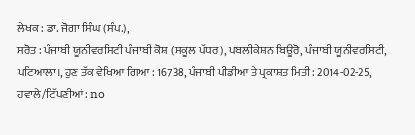ਲੇਖਕ : ਡਾ. ਜੋਗਾ ਸਿੰਘ (ਸੰਪ.),
ਸਰੋਤ : ਪੰਜਾਬੀ ਯੂਨੀਵਰਸਿਟੀ ਪੰਜਾਬੀ ਕੋਸ਼ (ਸਕੂਲ ਪੱਧਰ), ਪਬਲੀਕੇਸ਼ਨ ਬਿਊਰੋ, ਪੰਜਾਬੀ ਯੂਨੀਵਰਸਿਟੀ, ਪਟਿਆਲਾ।, ਹੁਣ ਤੱਕ ਵੇਖਿਆ ਗਿਆ : 16738, ਪੰਜਾਬੀ ਪੀਡੀਆ ਤੇ ਪ੍ਰਕਾਸ਼ਤ ਮਿਤੀ : 2014-02-25, ਹਵਾਲੇ/ਟਿੱਪਣੀਆਂ: no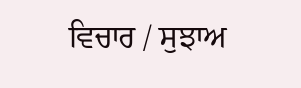ਵਿਚਾਰ / ਸੁਝਾਅ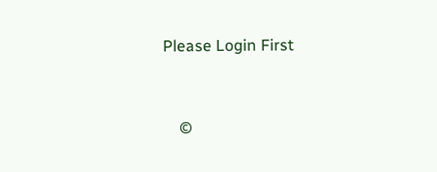Please Login First


    ©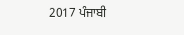2017 ਪੰਜਾਬੀ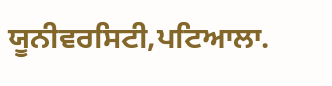ਯੂਨੀਵਰਸਿਟੀ,ਪਟਿਆਲਾ.